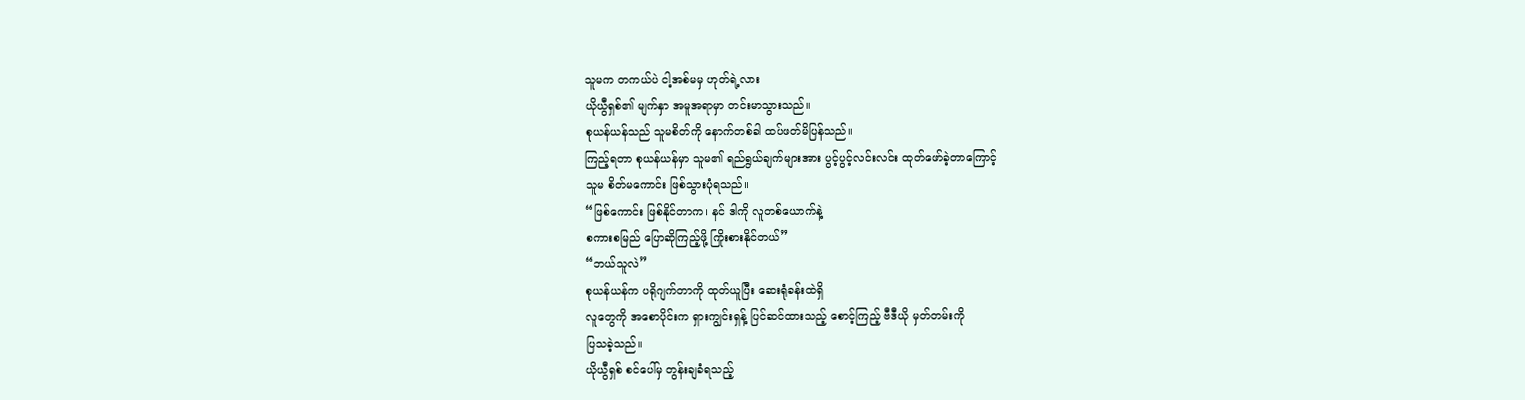သူမက တကယ်ပဲ ငါ့အစ်မမှ ဟုတ်ရဲ့လား
ယိုယွီရှစ်၏ မျက်နှာ အမူအရာမှာ တင်းမာသွားသည်။
စုယန်ယန်သည် သူမစိတ်ကို နောက်တစ်ခါ ထပ်ဖတ်မိပြန်သည်။
ကြည့်ရတာ စုယန်ယန်မှာ သူမ၏ ရည်ရွယ်ချက်များအား ပွင့်ပွင့်လင်းလင်း ထုတ်ဖော်ခဲ့တာကြောင့်
သူမ စိတ်မကောင်း ဖြစ်သွားပုံရသည်။
“ဖြစ်ကောင်း ဖြစ်နိုင်တာက၊ နင် ဒါကို လူတစ်ယောက်နဲ့
စကားစမြည် ပြောဆိုကြည့်ဖို့ ကြိုးစားနိုင်တယ်”
“ဘယ်သူလဲ”
စုယန်ယန်က ပရိုဂျက်တာကို ထုတ်ယူပြီး ဆေးရုံခန်းထဲရှိ
လူတွေကို အစောပိုင်းက ရှားကျွင်းရှန့် ပြင်ဆင်ထားသည့် စောင့်ကြည့် ဗီဒီယို မှတ်တမ်းကို
ပြသခဲ့သည်။
ယိုယွီရှစ် စင်ပေါ်မှ တွန်းချခံရသည့်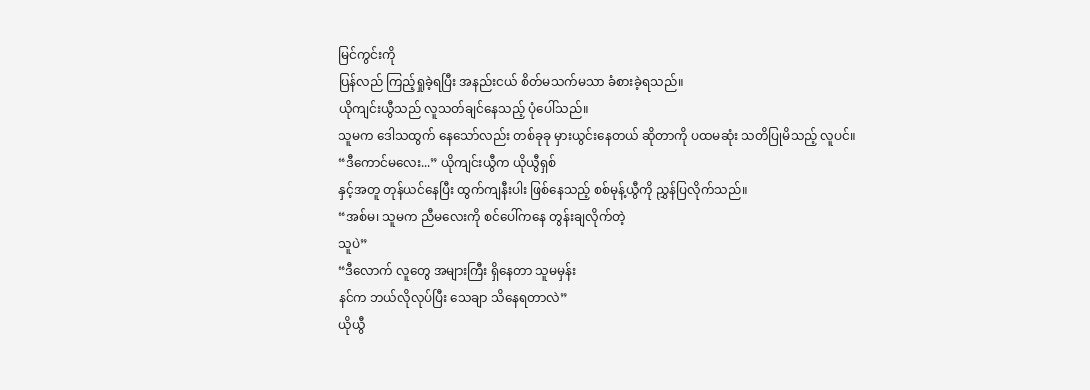မြင်ကွင်းကို
ပြန်လည် ကြည့်ရှုခဲ့ရပြီး အနည်းငယ် စိတ်မသက်မသာ ခံစားခဲ့ရသည်။
ယိုကျင်းယွီသည် လူသတ်ချင်နေသည့် ပုံပေါ်သည်။
သူမက ဒေါသထွက် နေသော်လည်း တစ်ခုခု မှားယွင်းနေတယ် ဆိုတာကို ပထမဆုံး သတိပြုမိသည့် လူပင်။
“ဒီကောင်မလေး...” ယိုကျင်းယွီက ယိုယွီရှစ်
နှင့်အတူ တုန်ယင်နေပြီး ထွက်ကျနီးပါး ဖြစ်နေသည့် စစ်မုန့်ယွီကို ညွှန်ပြလိုက်သည်။
“အစ်မ၊ သူမက ညီမလေးကို စင်ပေါ်ကနေ တွန်းချလိုက်တဲ့
သူပဲ”
“ဒီလောက် လူတွေ အများကြီး ရှိနေတာ သူမမှန်း
နင်က ဘယ်လိုလုပ်ပြီး သေချာ သိနေရတာလဲ”
ယိုယွီ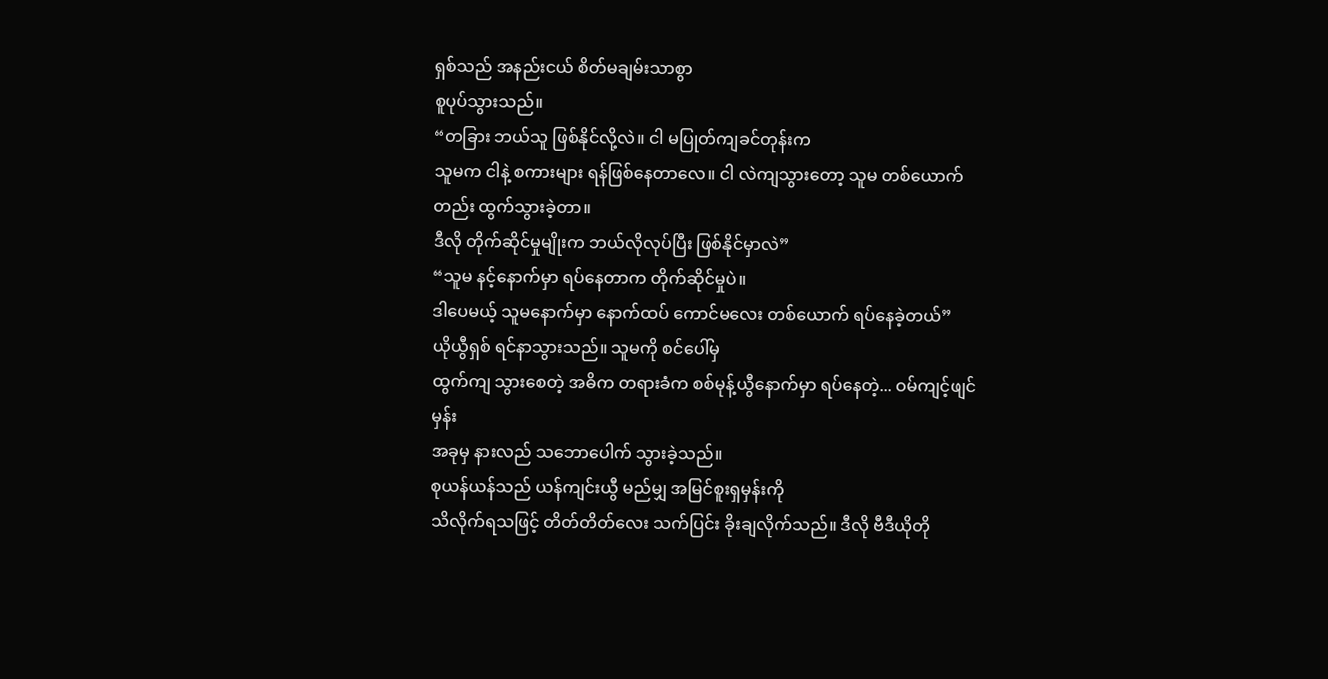ရှစ်သည် အနည်းငယ် စိတ်မချမ်းသာစွာ
စူပုပ်သွားသည်။
“တခြား ဘယ်သူ ဖြစ်နိုင်လို့လဲ။ ငါ မပြုတ်ကျခင်တုန်းက
သူမက ငါနဲ့ စကားများ ရန်ဖြစ်နေတာလေ။ ငါ လဲကျသွားတော့ သူမ တစ်ယောက်တည်း ထွက်သွားခဲ့တာ။
ဒီလို တိုက်ဆိုင်မှုမျိုးက ဘယ်လိုလုပ်ပြီး ဖြစ်နိုင်မှာလဲ”
“သူမ နင့်နောက်မှာ ရပ်နေတာက တိုက်ဆိုင်မှုပဲ။
ဒါပေမယ့် သူမနောက်မှာ နောက်ထပ် ကောင်မလေး တစ်ယောက် ရပ်နေခဲ့တယ်”
ယိုယွီရှစ် ရင်နာသွားသည်။ သူမကို စင်ပေါ်မှ
ထွက်ကျ သွားစေတဲ့ အဓိက တရားခံက စစ်မုန့်ယွီနောက်မှာ ရပ်နေတဲ့... ဝမ်ကျင့်ဖျင်မှန်း
အခုမှ နားလည် သဘောပေါက် သွားခဲ့သည်။
စုယန်ယန်သည် ယန်ကျင်းယွီ မည်မျှ အမြင်စူးရှမှန်းကို
သိလိုက်ရသဖြင့် တိတ်တိတ်လေး သက်ပြင်း ခိုးချလိုက်သည်။ ဒီလို ဗီဒီယိုတို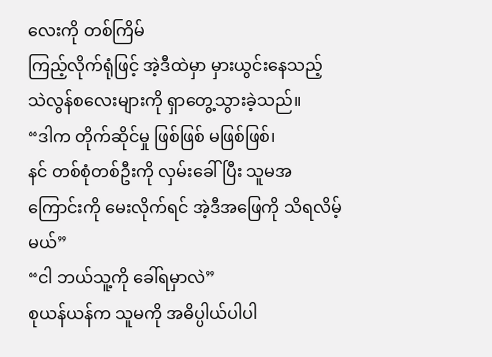လေးကို တစ်ကြိမ်
ကြည့်လိုက်ရုံဖြင့် အဲ့ဒီထဲမှာ မှားယွင်းနေသည့် သဲလွန်စလေးများကို ရှာတွေ့သွားခဲ့သည်။
“ဒါက တိုက်ဆိုင်မှု ဖြစ်ဖြစ် မဖြစ်ဖြစ်၊
နင် တစ်စုံတစ်ဦးကို လှမ်းခေါ်ပြီး သူမအကြောင်းကို မေးလိုက်ရင် အဲ့ဒီအဖြေကို သိရလိမ့်မယ်”
“ငါ ဘယ်သူ့ကို ခေါ်ရမှာလဲ”
စုယန်ယန်က သူမကို အဓိပ္ပါယ်ပါပါ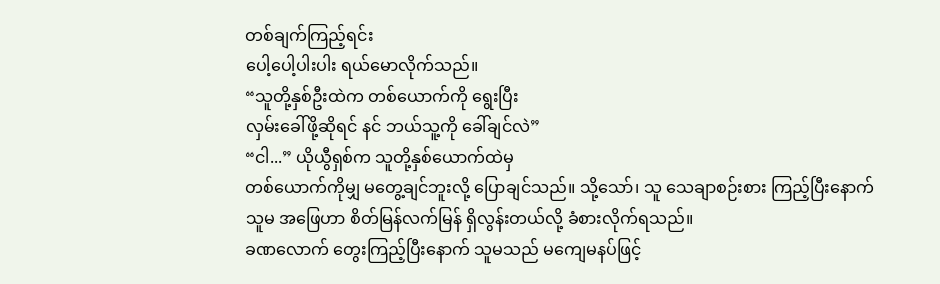တစ်ချက်ကြည့်ရင်း
ပေါ့ပေါ့ပါးပါး ရယ်မောလိုက်သည်။
“သူတို့နှစ်ဦးထဲက တစ်ယောက်ကို ရွေးပြီး
လှမ်းခေါ်ဖို့ဆိုရင် နင် ဘယ်သူ့ကို ခေါ်ချင်လဲ”
“ငါ...” ယိုယွီရှစ်က သူတို့နှစ်ယောက်ထဲမှ
တစ်ယောက်ကိုမျှ မတွေ့ချင်ဘူးလို့ ပြောချင်သည်။ သို့သော်၊ သူ သေချာစဉ်းစား ကြည့်ပြီးနောက်
သူမ အဖြေဟာ စိတ်မြန်လက်မြန် ရှိလွန်းတယ်လို့ ခံစားလိုက်ရသည်။
ခဏလောက် တွေးကြည့်ပြီးနောက် သူမသည် မကျေမနပ်ဖြင့်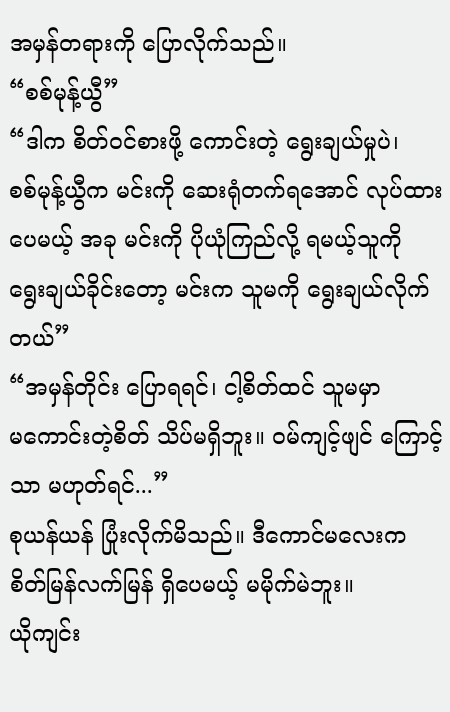အမှန်တရားကို ပြောလိုက်သည်။
“စစ်မုန့်ယွီ”
“ဒါက စိတ်ဝင်စားဖို့ ကောင်းတဲ့ ရွေးချယ်မှုပဲ၊
စစ်မုန့်ယွီက မင်းကို ဆေးရုံတက်ရအောင် လုပ်ထားပေမယ့် အခု မင်းကို ပိုယုံကြည်လို့ ရမယ့်သူကို
ရွေးချယ်ခိုင်းတော့ မင်းက သူမကို ရွေးချယ်လိုက်တယ်”
“အမှန်တိုင်း ပြောရရင်၊ ငါ့စိတ်ထင် သူမမှာ
မကောင်းတဲ့စိတ် သိပ်မရှိဘူး။ ဝမ်ကျင့်ဖျင် ကြောင့်သာ မဟုတ်ရင်...”
စုယန်ယန် ပြုံးလိုက်မိသည်။ ဒီကောင်မလေးက
စိတ်မြန်လက်မြန် ရှိပေမယ့် မမိုက်မဲဘူး။
ယိုကျင်း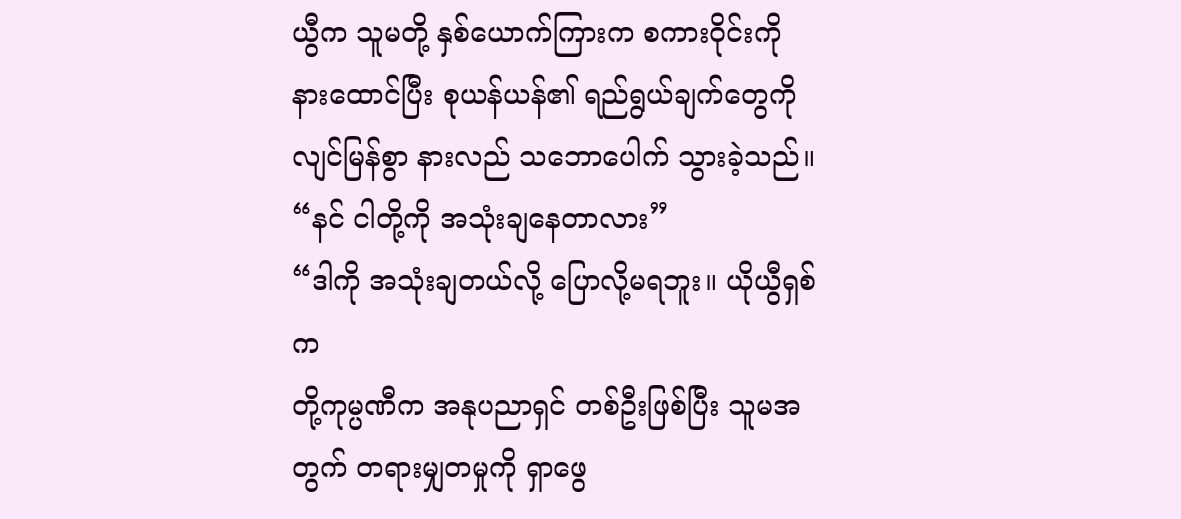ယွီက သူမတို့ နှစ်ယောက်ကြားက စကားဝိုင်းကို
နားထောင်ပြီး စုယန်ယန်၏ ရည်ရွယ်ချက်တွေကို လျင်မြန်စွာ နားလည် သဘောပေါက် သွားခဲ့သည်။
“နင် ငါတို့ကို အသုံးချနေတာလား”
“ဒါကို အသုံးချတယ်လို့ ပြောလို့မရဘူး။ ယိုယွီရှစ်က
တို့ကုမ္ပဏီက အနုပညာရှင် တစ်ဦးဖြစ်ပြီး သူမအတွက် တရားမျှတမှုကို ရှာဖွေ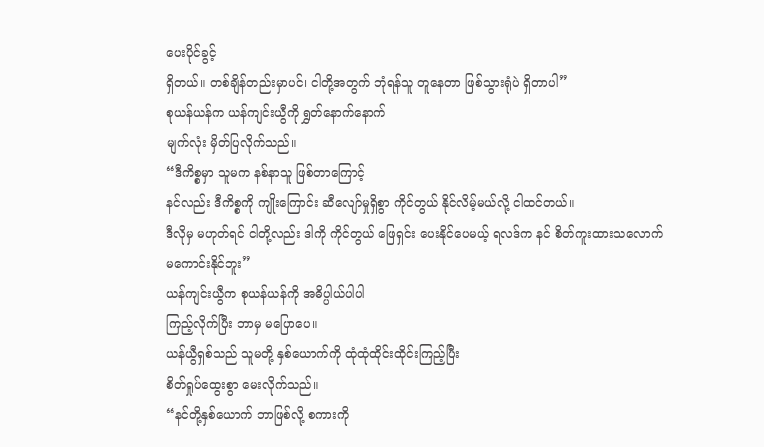ပေးပိုင်ခွင့်
ရှိတယ်။ တစ်ချိန်တည်းမှာပင်၊ ငါတို့အတွက် ဘုံရန်သူ တူနေတာ ဖြစ်သွားရုံပဲ ရှိတာပါ”
စုယန်ယန်က ယန်ကျင်းယွီကို ရွှတ်နောက်နောက်
မျက်လုံး မှိတ်ပြလိုက်သည်။
“ဒီကိစ္စမှာ သူမက နစ်နာသူ ဖြစ်တာကြောင့်
နင်လည်း ဒီကိစ္စကို ကျိုးကြောင်း ဆီလျော်မှုရှိစွာ ကိုင်တွယ် နိုင်လိမ့်မယ်လို့ ငါထင်တယ်။
ဒီလိုမှ မဟုတ်ရင် ငါတို့လည်း ဒါကို ကိုင်တွယ် ဖြေရှင်း ပေးနိုင်ပေမယ့် ရလဒ်က နင် စိတ်ကူးထားသလောက်
မကောင်းနိုင်ဘူး”
ယန်ကျင်းယွီက စုယန်ယန်ကို အဓိပ္ပါယ်ပါပါ
ကြည့်လိုက်ပြီး ဘာမှ မပြောပေ။
ယန်ယွီရှစ်သည် သူမတို့ နှစ်ယောက်ကို ထုံထုံထိုင်းထိုင်းကြည့်ပြီး
စိတ်ရှုပ်ထွေးစွာ မေးလိုက်သည်။
“နင်တို့နှစ်ယောက် ဘာဖြစ်လို့ စကားကို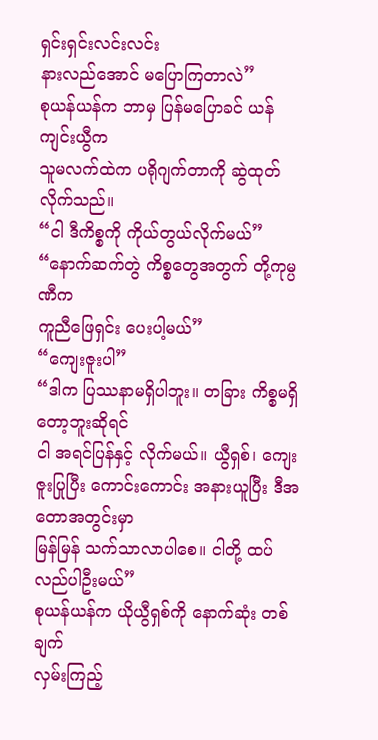ရှင်းရှင်းလင်းလင်း
နားလည်အောင် မပြောကြတာလဲ”
စုယန်ယန်က ဘာမှ ပြန်မပြောခင် ယန်ကျင်းယွီက
သူမလက်ထဲက ပရိုဂျက်တာကို ဆွဲထုတ်လိုက်သည်။
“ငါ ဒီကိစ္စကို ကိုယ်တွယ်လိုက်မယ်”
“နောက်ဆက်တွဲ ကိစ္စတွေအတွက် တို့ကုမ္ပဏီက
ကူညီဖြေရှင်း ပေးပါ့မယ်”
“ကျေးဇူးပါ”
“ဒါက ပြဿနာမရှိပါဘူး။ တခြား ကိစ္စမရှိတော့ဘူးဆိုရင်
ငါ အရင်ပြန်နှင့် လိုက်မယ်။ ယွီရှစ်၊ ကျေးဇူးပြုပြီး ကောင်းကောင်း အနားယူပြီး ဒီအတောအတွင်းမှာ
မြန်မြန် သက်သာလာပါစေ။ ငါတို့ ထပ်လည်ပါဦးမယ်”
စုယန်ယန်က ယိုယွီရှစ်ကို နောက်ဆုံး တစ်ချက်
လှမ်းကြည့်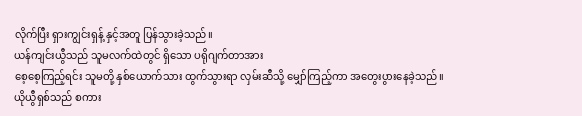လိုက်ပြီး ရှားကျွင်းရှန့် နှင့်အတူ ပြန်သွားခဲ့သည်။
ယန်ကျင်းယွီသည် သူမလက်ထဲတွင် ရှိသော ပရိုဂျက်တာအား
စေ့စေ့ကြည့်ရင်း သူမတို့ နှစ်ယောက်သား ထွက်သွားရာ လှမ်းဆီသို့ မျှော်ကြည့်ကာ အတွေးပွားနေခဲ့သည်။
ယိုယွီရှစ်သည် စကား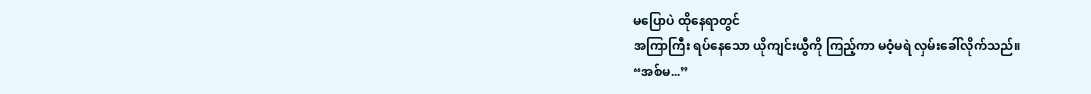မပြောပဲ ထိုနေရာတွင်
အကြာကြီး ရပ်နေသော ယိုကျင်းယွီကို ကြည့်ကာ မဝံ့မရဲ လှမ်းခေါ်လိုက်သည်။
“အစ်မ...”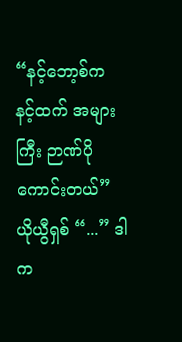“နင့်ဘော့စ်က နင့်ထက် အများကြီး ဉာဏ်ပိုကောင်းတယ်”
ယိုယွီရှစ် “...” ဒါက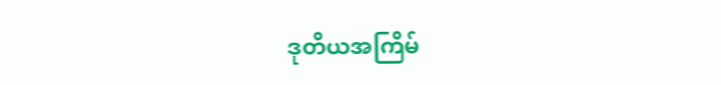ဒုတိယအကြိမ်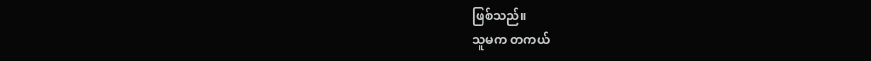ဖြစ်သည်။
သူမက တကယ်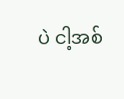ပဲ ငါ့အစ်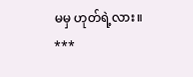မမှ ဟုတ်ရဲ့လား။
***